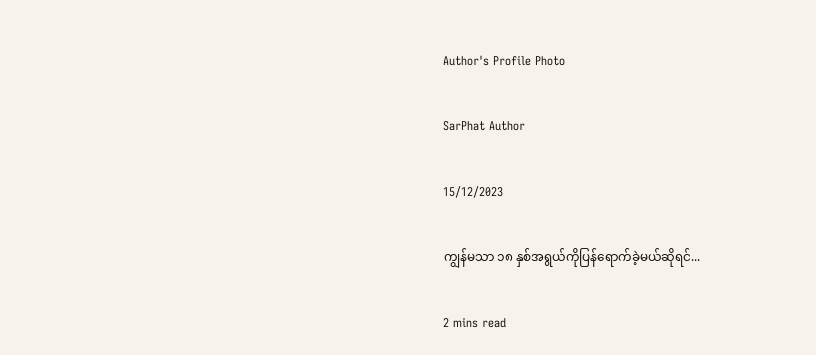Author's Profile Photo

SarPhat Author

15/12/2023

ကျွန်မသာ ၁၈ နှစ်အရွယ်ကိုပြန်ရောက်ခဲ့မယ်ဆိုရင်...

2 mins read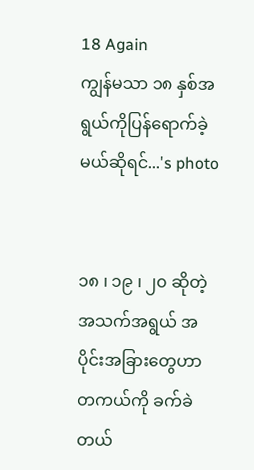18 Again
ကျွန်မသာ ၁၈ နှစ်အရွယ်ကိုပြန်ရောက်ခဲ့မယ်ဆိုရင်...'s photo


၁၈ ၊ ၁၉ ၊ ၂၀ ဆိုတဲ့ အသက်အရွယ် အပိုင်းအခြားတွေဟာ တကယ်ကို ခက်ခဲတယ်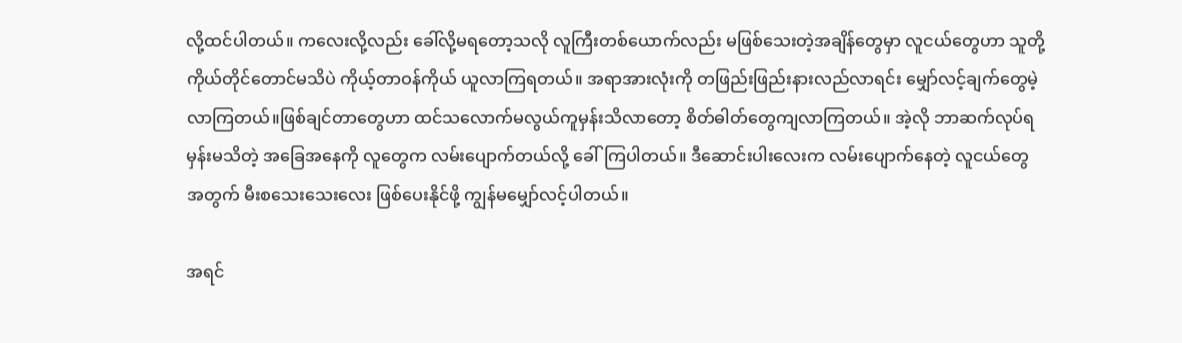လို့ထင်ပါတယ်။ ကလေးလို့လည်း ခေါ်လို့မရတော့သလို လူကြီးတစ်ယောက်လည်း မဖြစ်သေးတဲ့အချိန်တွေမှာ လူငယ်တွေဟာ သူတို့ကိုယ်တိုင်တောင်မသိပဲ ကိုယ့်တာဝန်ကိုယ် ယူလာကြရတယ်။ အရာအားလုံးကို တဖြည်းဖြည်းနားလည်လာရင်း မျှော်လင့်ချက်တွေမဲ့လာကြတယ်။ဖြစ်ချင်တာ‌တွေဟာ ထင်သလောက်မလွယ်ကူမှန်းသိလာတော့ စိတ်ဓါတ်တွေကျလာကြတယ်။ အဲ့လို ဘာဆက်လုပ်ရမှန်းမသိတဲ့ အခြေအနေကို လူတွေက လမ်းပျောက်တယ်လို့ ခေါ်ကြပါတယ်။ ဒီဆောင်းပါးလေးက လမ်းပျောက်နေတဲ့ လူငယ်တွေအ‌တွက် မီးစသေးသေးလေး ဖြစ်ပေးနိုင်ဖို့ ကျွန်မမျှော်လင့်ပါတယ်။

အရင်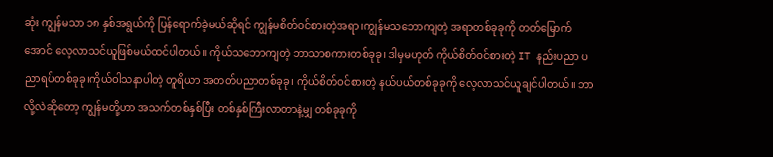ဆုံး ကျွန်မသာ ၁၈ နှစ်အရွယ်ကို ပြန်ရောက်ခဲ့မယ်ဆိုရင် ကျွန်မစိတ်ဝင်စားတဲ့အရာ၊ကျွန်မသဘောကျတဲ့ အရာတစ်ခုခုကို တတ်မြောက်အောင် လေ့လာသင်ယူဖြစ်မယ်ထင်ပါတယ်။ ကိုယ်သဘောကျတဲ့ ဘာသာစကားတစ်ခုခု၊ ဒါမှမဟုတ် ကိုယ်စိတ်ဝင်စားတဲ့ IT နည်းပညာ ပညာရပ်တစ်ခုခု၊ကိုယ်ဝါသနာပါတဲ့ တူရိယာ အတတ်ပညာတစ်ခုခု၊ ကိုယ်စိတ်ဝင်စားတဲ့ နယ်ပယ်တစ်ခုခုကို လေ့လာသင်ယူချင်ပါတယ်။ ဘာလို့လဲဆိုတော့ ကျွန်မတို့ဟာ အသက်တစ်နှစ်ပြီး တစ်နှစ်ကြီးလာတာနဲ့မျှ တစ်ခုခုကို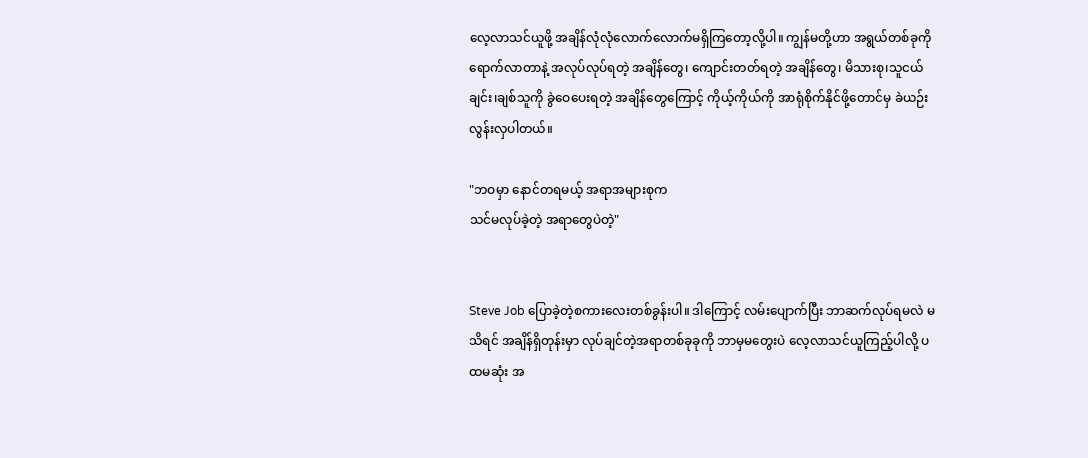လေ့လာသင်ယူဖို့ အချိန်လုံလုံလောက်လောက်မရှိကြတော့လို့ပါ။ ကျွန်မတို့ဟာ အရွယ်တစ်ခုကို ရောက်လာတာနဲ့ အလုပ်လုပ်ရတဲ့ အချိန်တွေ၊‌ ကျောင်းတတ်ရတဲ့ အချိန်တွေ၊ မိသားစု၊သူငယ်ချင်း၊ချစ်သူကို ခွဲဝေပေးရတဲ့ အချိန်တွေကြောင့် ကိုယ့်ကိုယ်ကို အာရုံစိုက်နိုင်ဖို့တောင်မှ ခဲယဉ်းလွန်းလှပါတယ်။

"ဘဝမှာ နောင်တရမယ့် အရာအများစုက
သင်မလုပ်ခဲ့တဲ့ အရာတွေပဲတဲ့"


Steve Job ပြောခဲ့တဲ့စကားလေးတစ်ခွန်းပါ။ ဒါကြောင့် လမ်းပျောက်ပြီး ဘာဆက်လုပ်ရမလဲ မသိရင် အချိန်ရှိတုန်းမှာ လုပ်ချင်တဲ့အရာတစ်ခုခုကို ဘာမှမတွေးပဲ လေ့လာသင်ယူကြည့်ပါလို့ ပထမဆုံး အ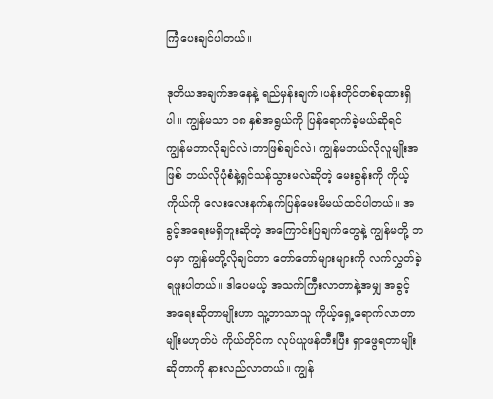ကြံပေးချင်ပါတယ်။

ဒုတိယအချက်အနေနဲ့ ရည်မှန်းချက်၊ပန်းတိုင်တစ်ခုထားရှိပါ။ ကျွန်မသာ ၁၈ နှစ်အရွယ်ကို ပြန်ရောက်ခဲ့မယ်ဆိုရင် ကျွန်မဘာလိုချင်လဲ၊ဘာဖြစ်ချင်လဲ၊ ကျွန်မဘယ်လိုလူမျိုးအဖြစ် ဘယ်လိုပုံစံနဲ့ရှင်သန်သွားမလဲဆိုတဲ့ မေးခွန်းကို ကိုယ့်ကိုယ်ကို လေးလေးနက်နက်ပြန်မေးမိမယ်ထင်ပါတယ်။ အခွင့်အရေးမရှိဘူးဆိုတဲ့ အကြောင်းပြချက်တွေနဲ့ ကျွန်မတို့ ဘဝမှာ ကျွန်မတို့လိုချင်တာ တော်တော်များများကို လက်လွှတ်ခဲ့ရဖူးပါတယ်။ ဒါပေမယ့် အသက်ကြီးလာတာနဲ့အမျှ အခွင့်အ‌ရေးဆိုတာမျိုးဟာ သူ့ဘာသာသူ ကိုယ့်ရှေ့ရောက်လာတာမျိုးမဟုတ်ပဲ ကိုယ်တိုင်က လုပ်ယူဖန်တီးပြီး ရှာဖွေရတာမျိုးဆိုတာကို နားလည်လာတယ်။ ကျွန်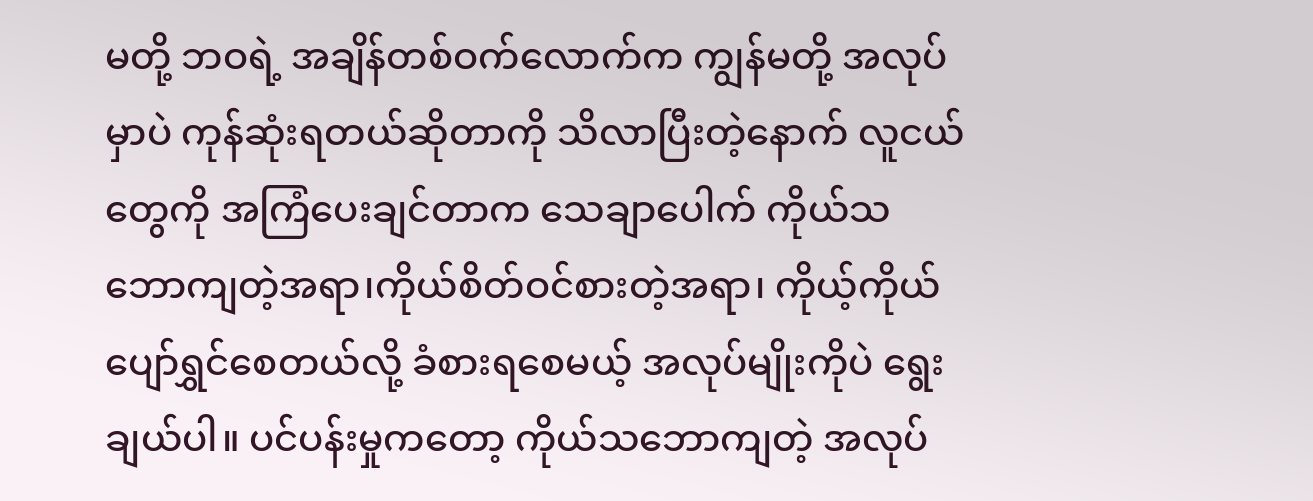မတို့ ဘဝရဲ့ အချိန်တစ်ဝက်လောက်က ကျွန်မတို့ အလုပ်မှာပဲ ကုန်ဆုံးရတယ်ဆိုတာကို သိလာပြီးတဲ့နောက် လူငယ်တွေကို အကြံပေးချင်တာက သေချာပေါက် ကိုယ်သဘောကျတဲ့အရာ၊ကိုယ်စိတ်ဝင်စားတဲ့အရာ၊ ကိုယ့်ကိုယ် ပျော်ရွှင်စေတယ်လို့ ခံစားရစေမယ့် အလုပ်မျိုးကိုပဲ ရွေးချယ်ပါ။ ပင်ပန်းမှုကတော့ ကိုယ်သဘောကျတဲ့ အလုပ်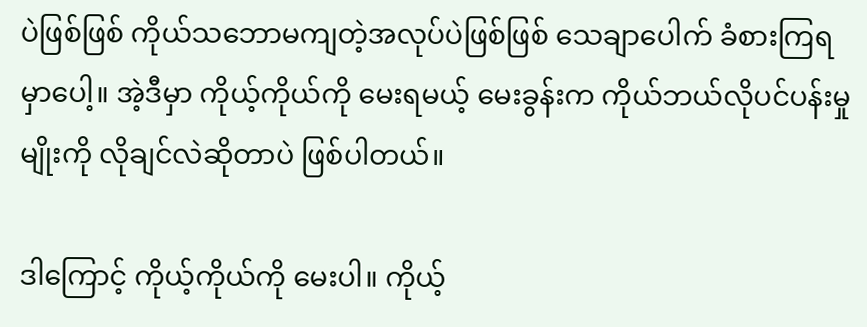ပဲဖြစ်ဖြစ် ကိုယ်သဘောမကျတဲ့အလုပ်ပဲဖြစ်ဖြစ် သေချာပေါက် ခံစားကြရမှာပေါ့။ အဲ့ဒီမှာ ကိုယ့်ကိုယ်ကို မေးရမယ့် မေးခွန်းက ကိုယ်ဘယ်လိုပင်ပန်းမှုမျိုးကို လိုချင်လဲဆိုတာပဲ ဖြစ်ပါတယ်။

ဒါကြောင့် ကိုယ့်ကိုယ်ကို မေးပါ။ ကိုယ့်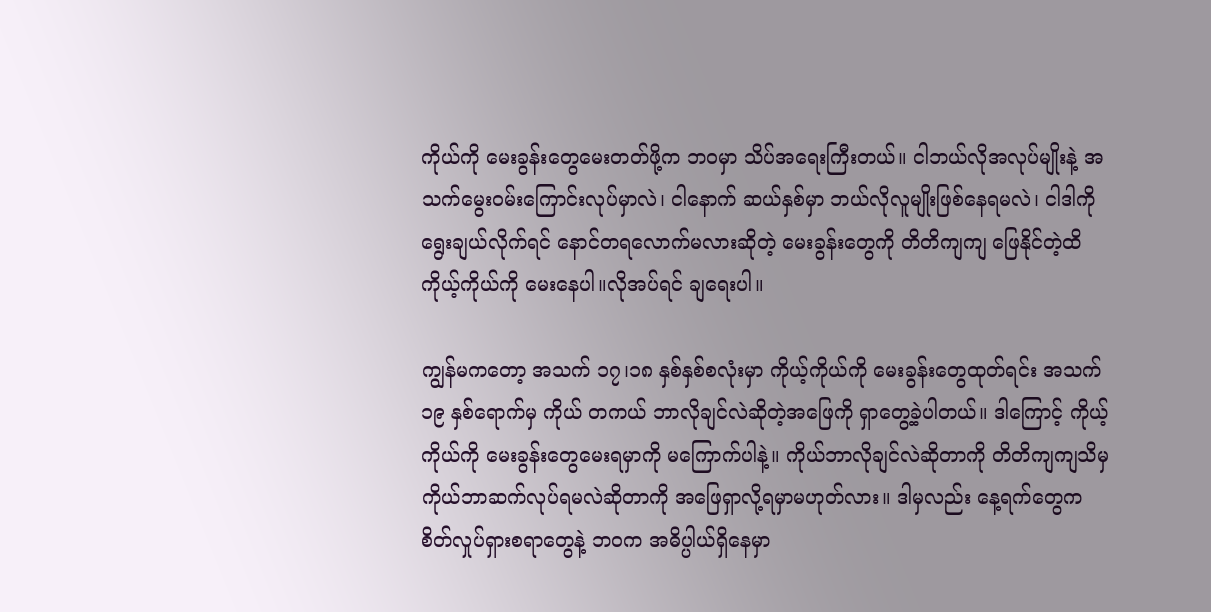ကိုယ်ကို မေးခွန်းတွေမေးတတ်ဖို့က ဘဝမှာ သိပ်အရေးကြီးတယ်။ ငါဘယ်လိုအလုပ်မျိုးနဲ့ အသက်မွေးဝမ်းကြောင်းလုပ်မှာလဲ၊ ငါနောက် ဆယ်နှစ်မှာ ဘယ်လိုလူမျိုးဖြစ်နေရမလဲ၊ ငါဒါကိုရွေးချယ်လိုက်ရင် နောင်တရ‌လောက်မလားဆိုတဲ့ မေးခွန်းတွေကို တိတိကျကျ ဖြေနိုင်တဲ့ထိ ကိုယ့်ကိုယ်ကို မေးနေပါ။လိုအပ်ရင် ချရေးပါ။

ကျွန်မကတော့ အသက် ၁၇၊၁၈ နှစ်နှစ်စလုံးမှာ ကိုယ့်ကိုယ်ကို မေးခွန်းတွေထုတ်ရင်း အသက် ၁၉ နှစ်ရောက်မှ ကိုယ် တကယ် ဘာလိုချင်လဲဆိုတဲ့အဖြေကို ရှာ‌တွေ့ခဲ့ပါတယ်။ ဒါကြောင့် ကိုယ့်ကိုယ်ကို မေးခွန်းတွေမေးရမှာကို မကြောက်ပါနဲ့။ ကိုယ်ဘာလိုချင်လဲဆိုတာကို တိတိကျကျသိမှ ကိုယ်ဘာဆက်လုပ်ရမလဲဆိုတာကို အဖြေရှာလို့ရမှာမဟုတ်လား။ ဒါမှလည်း နေ့ရက်တွေက စိတ်လှုပ်ရှားစရာတွေနဲ့ ဘဝက အဓိပ္ပါယ်ရှိနေမှာ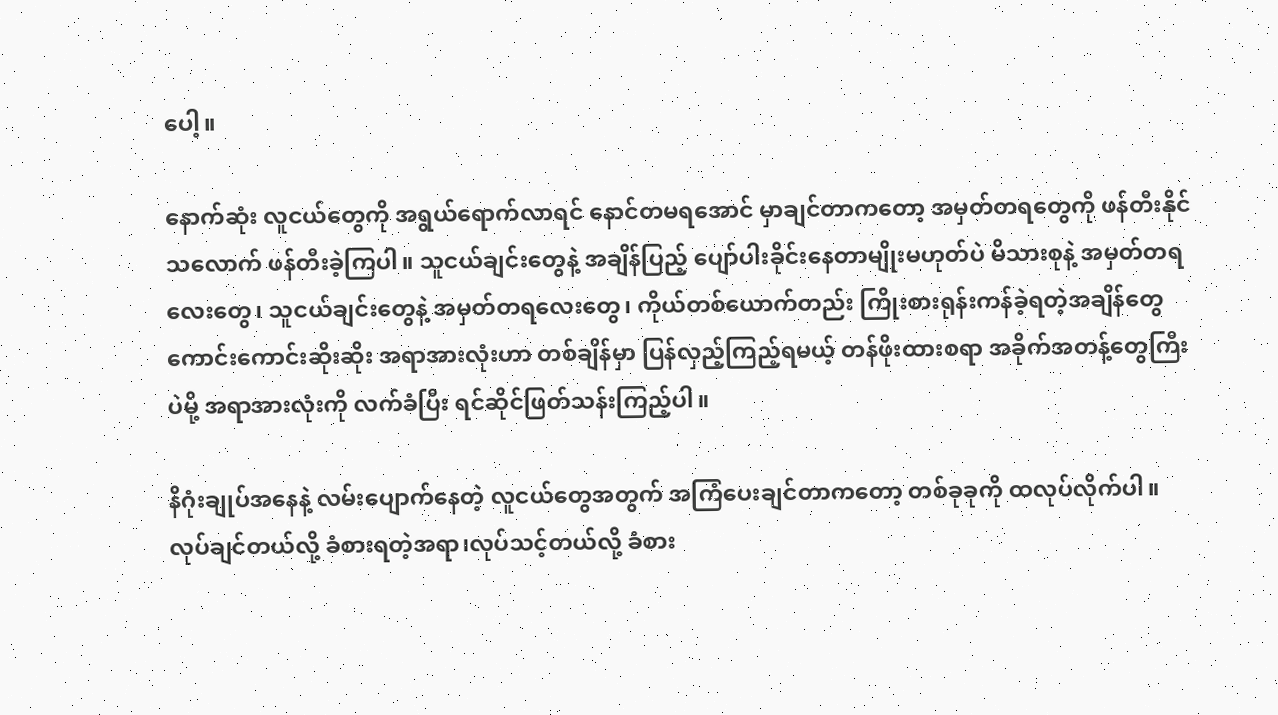ပေါ့။

နောက်ဆုံး လူငယ်တွေကို အရွယ်ရောက်လာရင် နောင်တမရအောင် မှာချင်တာကတော့ အမှတ်တရတွေကို ဖန်တီးနိုင်သလောက် ဖန်တီးခဲ့ကြပါ။ သူငယ်ချင်းတွေနဲ့ အချိန်ပြည့် ပျော်ပါးခိုင်း‌နေတာမျိုးမဟုတ်ပဲ မိသားစုနဲ့ အမှတ်တရလေးတွေ၊ သူငယ်ချင်းတွေနဲ့ အမှတ်တရလေးတွေ၊ ကိုယ်တစ်ယောက်တည်း ကြိုးစားရုန်းကန်ခဲ့ရတဲ့အချိန်တွေ ကောင်းကောင်းဆိုးဆိုး အရာအားလုံးဟာ တစ်ချိန်မှာ ပြန်လှည့်ကြည့်ရမယ့် တန်ဖိုးထားစရာ အခိုက်အတန့်တွေကြီးပဲမို့ အရာအားလုံးကို လက်ခံပြီး ရင်ဆိုင်ဖြတ်သန်းကြည့်ပါ။

နိဂုံးချုပ်အနေနဲ့ လမ်းပျောက်နေတဲ့ လူငယ်‌‌တွေအတွက် အကြံပေးချင်တာ‌ကတော့ တစ်ခုခုကို ထလုပ်လိုက်ပါ။ လုပ်ချင်တယ်လို့ ခံစားရတဲ့အရာ၊လုပ်သင့်တယ်လို့ ခံစား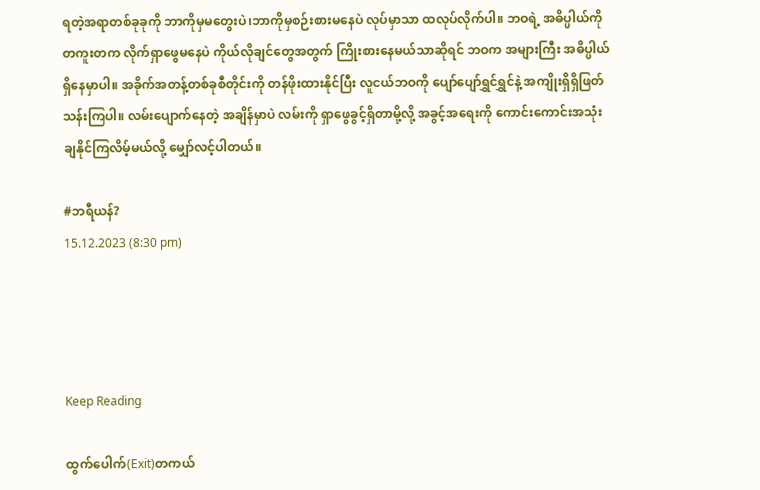ရတဲ့အရာတစ်ခုခုကို ဘာကိုမှမတွေးပဲ၊ဘာကိုမှစဉ်းစားမနေပဲ လုပ်မှာသာ ထလုပ်လိုက်ပါ။ ဘဝရဲ့ အဓိပ္ပါယ်ကို တကူးတက လိုက်ရှာဖွေမနေပဲ ကိုယ်လိုချင်တွေအတွက် ကြိုးစားနေမယ်သာဆိုရင် ဘဝက အများကြီး အဓိပ္ပါယ်ရှိ‌နေမှာပါ။ အခိုက်အတန့်တစ်ခုစီတိုင်းကို တန်ဖိုးထားနိုင်ပြီး လူငယ်ဘဝကို ပျော်ပျော်ရွှင်ရွှင်နဲ့ အကျိုးရှိရှိဖြတ်သန်းကြပါ။ လမ်းပျောက်နေတဲ့ အချိန်မှာပဲ လမ်းကို ရှာဖွေခွင့်ရှိတာမို့လို့ အခွင့်အရေးကို ကောင်းကောင်းအသုံးချနိုင်ကြလိမ့်မယ်လို့ မျှော်လင့်ပါတယ်။

#ဘရီယန်?
15.12.2023 (8:30 pm)




Keep Reading

ထွက်ပေါက်(Exit)တကယ်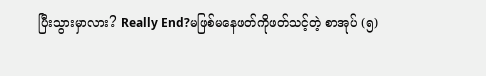ပြီးသွားမှာလား? Really End?မဖြစ်မ‌နေဖတ်ကိုဖတ်သင့်တဲ့ စာအုပ် (၅)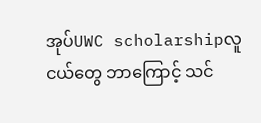အုပ်UWC scholarshipလူငယ်တွေ ဘာကြောင့် သင်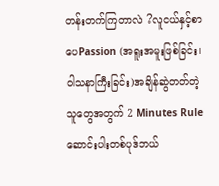တန်းတက်ကြတာလဲ ?လူငယ်နှင့်စာပေPassion (အရူးအမူးဖြစ်ခြင်း၊ ဝါသနာကြီးခြင်း)အချိန်ဆွဲတတ်တဲ့ သူတွေအတွက် 2 Minutes Ruleဆောင်းပါးတစ်ပုဒ်ဘယ်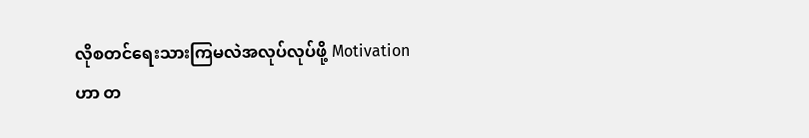လိုစတင်ရေးသားကြမလဲအလုပ်လုပ်ဖို့ Motivation ဟာ တ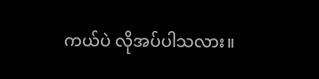ကယ်ပဲ လိုအပ်ပါသလား။